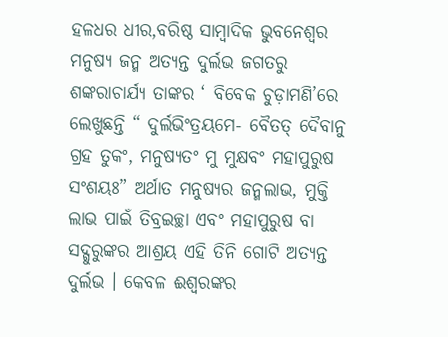ହଳଧର ଧୀର,ବରିଷ୍ଠ ସାମ୍ବାଦିକ ଭୁବନେଶ୍ବର
ମନୁଷ୍ୟ ଜନ୍ମ ଅତ୍ୟନ୍ତ ଦୁର୍ଲଭ ଜଗତରୁ ଶଙ୍କରାଚାର୍ଯ୍ୟ ତାଙ୍କର ‘ ବିବେକ ଚୁଡ଼ାମଣି’ରେ ଲେଖୁଛନ୍ତି “ ଦୁର୍ଲଭିଂତ୍ରୟମେ- ବୈତତ୍ ଦୈବାନୁ ଗ୍ରହ ତୁକଂ, ମନୁଷ୍ୟତଂ ମୁ ମୁକ୍ଷବଂ ମହାପୁରୁଷ ସଂଶୟଃ” ଅର୍ଥାତ ମନୁଷ୍ୟର ଜନ୍ମଲାଭ, ମୁକ୍ତି ଲାଭ ପାଇଁ ତିବ୍ରଇଚ୍ଛା ଏବଂ ମହାପୁରୁଷ ବା ସଦ୍ଗୁରୁଙ୍କର ଆଶ୍ରୟ ଏହି ତିନି ଗୋଟି ଅତ୍ୟନ୍ତ ଦୁର୍ଲଭ । କେବଳ ଈଶ୍ଵରଙ୍କର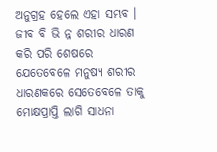ଅନୁଗ୍ରହ ହେଲେ ଏହା ସମ୍ଭବ । ଜୀବ ବି ଭି ନ୍ନ ଶରୀର ଧାରଣ କରି ପରି ଶେଷରେ ଯେତେବେଳେ ମନୁଷ୍ୟ ଶରୀର ଧାରଣକରେ ସେତେବେଳେ ତାକୁ ମୋକ୍ଷପ୍ରାପ୍ତି ଲାଗି ସାଧନା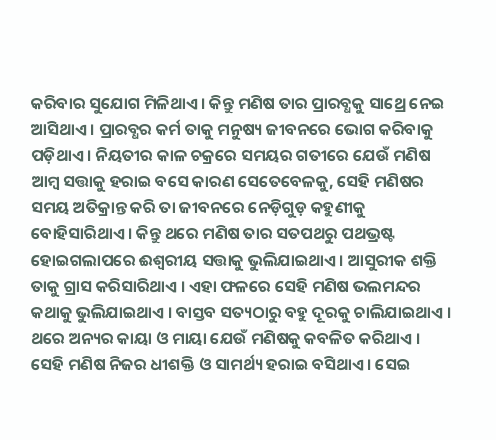କରିବାର ସୁଯୋଗ ମିଳିଥାଏ । କିନ୍ତୁ ମଣିଷ ତାର ପ୍ରାରବ୍ଧକୁ ସାଥ୍ରେ ନେଇ ଆସିଥାଏ । ପ୍ରାରବ୍ଧର କର୍ମ ତାକୁ ମନୁଷ୍ୟ ଜୀବନରେ ଭୋଗ କରିବାକୁ ପଡ଼ିଥାଏ । ନିୟତୀର କାଳ ଚକ୍ରରେ ସମୟର ଗତୀରେ ଯେଉଁ ମଣିଷ ଆମ୍ବ ସତ୍ତାକୁ ହରାଇ ବସେ କାରଣ ସେତେବେଳକୁ, ସେହି ମଣିଷର ସମୟ ଅତିକ୍ରାନ୍ତ କରି ତା ଜୀବନରେ ନେଡ଼ିଗୁଡ଼ କହୁଣୀକୁ ବୋହିସାରିଥାଏ । କିନ୍ତୁ ଥରେ ମଣିଷ ତାର ସତପଥରୁ ପଥଭ୍ରଷ୍ଟ ହୋଇଗଲାପରେ ଈଶ୍ୱରୀୟ ସତ୍ତାକୁ ଭୁଲିଯାଇଥାଏ । ଆସୁରୀକ ଶକ୍ତି ତାକୁ ଗ୍ରାସ କରିସାରିଥାଏ । ଏହା ଫଳରେ ସେହି ମଣିଷ ଭଲମନ୍ଦର କଥାକୁ ଭୁଲିଯାଇଥାଏ । ବାସ୍ତବ ସତ୍ୟଠାରୁ ବହୁ ଦୂରକୁ ଚାଲିଯାଇଥାଏ । ଥରେ ଅନ୍ୟର କାୟା ଓ ମାୟା ଯେଉଁ ମଣିଷକୁ କବଳିତ କରିଥାଏ । ସେହି ମଣିଷ ନିଜର ଧୀଶକ୍ତି ଓ ସାମର୍ଥ୍ୟ ହରାଇ ବସିଥାଏ । ସେଇ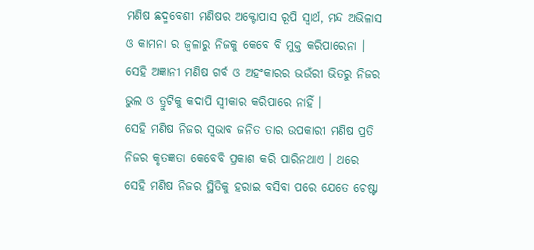ମଣିଷ ଛଦ୍ମବେଶୀ ମଣିଷର ଅକ୍ଟୋପାସ ରୂପି ସ୍ଵାର୍ଥ, ମନ୍ଦ ଅଭିଳାସ ଓ କାମନା ର ଜ୍ବଳାରୁ ନିଜକୁ କେବେ ବି ମୁକ୍ତ କରିପାରେନା । ସେହି ଅଜ୍ଞାନୀ ମଣିଷ ଗର୍ବ ଓ ଅହଂକାରର ଭଉଁରୀ ଭିତରୁ ନିଜର ଭୁଲ ଓ ତ୍ରୁଟିକୁ କଦାପି ସ୍ୱୀକାର କରିପାରେ ନାହିଁ ।
ସେହି ମଣିଷ ନିଜର ସ୍ଵଭାବ ଜନିତ ତାର ଉପକାରୀ ମଣିଷ ପ୍ରତି ନିଜର କୃତଜ୍ଞତା କେବେବି ପ୍ରକାଶ କରି ପାରିନଥାଏ । ଥରେ ସେହି ମଣିଷ ନିଜର ସ୍ଥିତିକୁ ହରାଇ ବସିବା ପରେ ଯେତେ ଚେଷ୍ଟା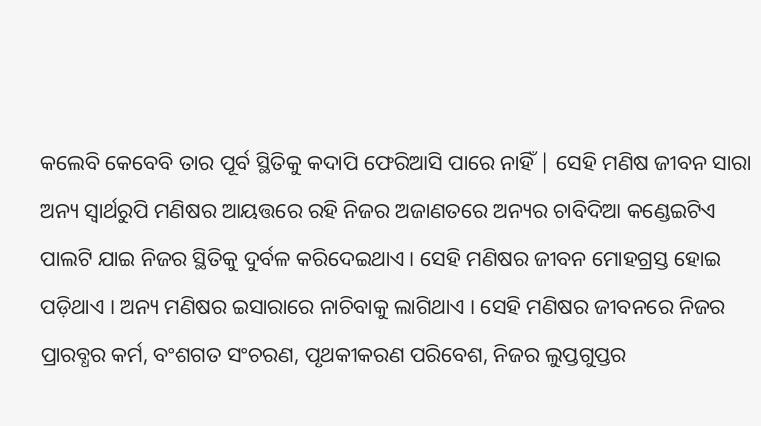କଲେବି କେବେବି ତାର ପୂର୍ବ ସ୍ଥିତିକୁ କଦାପି ଫେରିଆସି ପାରେ ନାହିଁ | ସେହି ମଣିଷ ଜୀବନ ସାରା ଅନ୍ୟ ସ୍ଵାର୍ଥରୁପି ମଣିଷର ଆୟତ୍ତରେ ରହି ନିଜର ଅଜାଣତରେ ଅନ୍ୟର ଚାବିଦିଆ କଣ୍ଡେଇଟିଏ ପାଲଟି ଯାଇ ନିଜର ସ୍ଥିତିକୁ ଦୁର୍ବଳ କରିଦେଇଥାଏ। ସେହି ମଣିଷର ଜୀବନ ମୋହଗ୍ରସ୍ତ ହୋଇ ପଡ଼ିଥାଏ । ଅନ୍ୟ ମଣିଷର ଇସାରାରେ ନାଚିବାକୁ ଲାଗିଥାଏ । ସେହି ମଣିଷର ଜୀବନରେ ନିଜର ପ୍ରାରବ୍ଧର କର୍ମ, ବଂଶଗତ ସଂଚରଣ, ପୃଥକୀକରଣ ପରିବେଶ, ନିଜର ଲୁପ୍ତଗୁପ୍ତର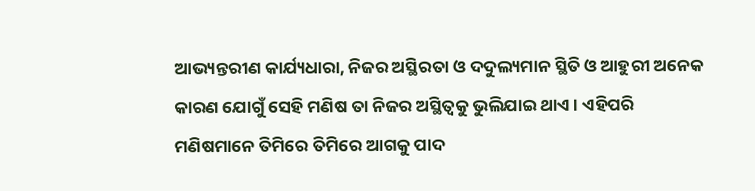ଆଭ୍ୟନ୍ତରୀଣ କାର୍ଯ୍ୟଧାରା, ନିଜର ଅସ୍ଥିରତା ଓ ଦଦୁଲ୍ୟମାନ ସ୍ଥିତି ଓ ଆହୁରୀ ଅନେକ କାରଣ ଯୋଗୁଁ ସେହି ମଣିଷ ତା ନିଜର ଅସ୍ଥିତ୍ଵକୁ ଭୁଲିଯାଇ ଥାଏ । ଏହିପରି ମଣିଷମାନେ ତିମିରେ ତିମିରେ ଆଗକୁ ପାଦ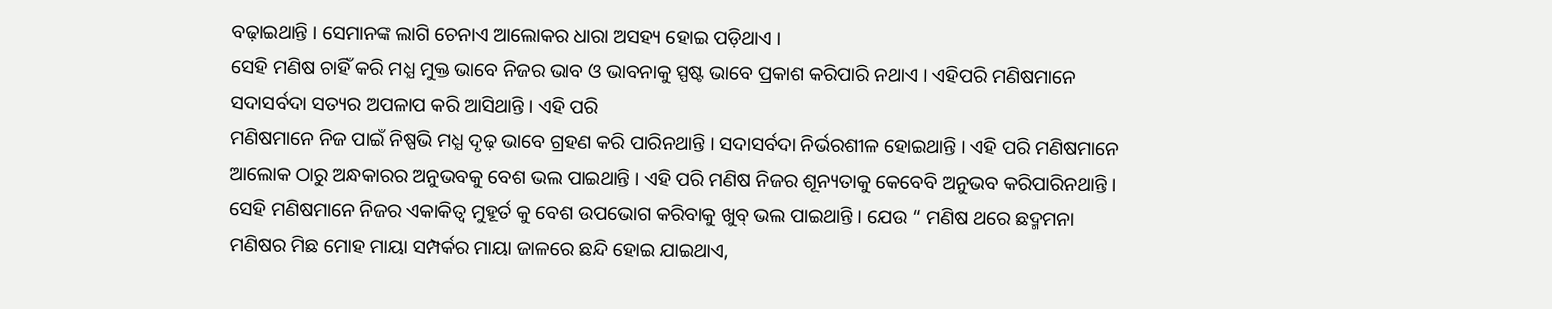ବଢ଼ାଇଥାନ୍ତି । ସେମାନଙ୍କ ଲାଗି ଚେନାଏ ଆଲୋକର ଧାରା ଅସହ୍ୟ ହୋଇ ପଡ଼ିଥାଏ ।
ସେହି ମଣିଷ ଚାହିଁ କରି ମଧ୍ଯ ମୁକ୍ତ ଭାବେ ନିଜର ଭାବ ଓ ଭାବନାକୁ ସ୍ପଷ୍ଟ ଭାବେ ପ୍ରକାଶ କରିପାରି ନଥାଏ । ଏହିପରି ମଣିଷମାନେ ସଦାସର୍ବଦା ସତ୍ୟର ଅପଳାପ କରି ଆସିଥାନ୍ତି । ଏହି ପରି
ମଣିଷମାନେ ନିଜ ପାଇଁ ନିଷ୍ପଭି ମଧ୍ଯ ଦୃଢ଼ ଭାବେ ଗ୍ରହଣ କରି ପାରିନଥାନ୍ତି । ସଦାସର୍ବଦା ନିର୍ଭରଶୀଳ ହୋଇଥାନ୍ତି । ଏହି ପରି ମଣିଷମାନେ ଆଲୋକ ଠାରୁ ଅନ୍ଧକାରର ଅନୁଭବକୁ ବେଶ ଭଲ ପାଇଥାନ୍ତି । ଏହି ପରି ମଣିଷ ନିଜର ଶୂନ୍ୟତାକୁ କେବେବି ଅନୁଭବ କରିପାରିନଥାନ୍ତି । ସେହି ମଣିଷମାନେ ନିଜର ଏକାକିତ୍ବ ମୁହୂର୍ତ କୁ ବେଶ ଉପଭୋଗ କରିବାକୁ ଖୁବ୍ ଭଲ ପାଇଥାନ୍ତି । ଯେଉ “ ମଣିଷ ଥରେ ଛଦ୍ମମନା ମଣିଷର ମିଛ ମୋହ ମାୟା ସମ୍ପର୍କର ମାୟା ଜାଳରେ ଛନ୍ଦି ହୋଇ ଯାଇଥାଏ,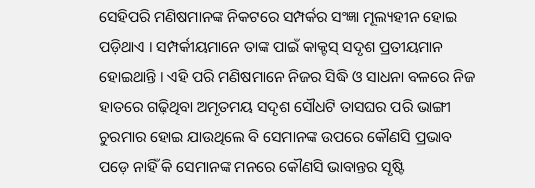ସେହିପରି ମଣିଷମାନଙ୍କ ନିକଟରେ ସମ୍ପର୍କର ସଂଜ୍ଞା ମୂଲ୍ୟହୀନ ହୋଇ ପଡ଼ିଥାଏ । ସମ୍ପର୍କୀୟମାନେ ତାଙ୍କ ପାଇଁ କାକ୍ଟସ୍ ସଦୃଶ ପ୍ରତୀୟମାନ ହୋଇଥାନ୍ତି । ଏହି ପରି ମଣିଷମାନେ ନିଜର ସିଦ୍ଧି ଓ ସାଧନା ବଳରେ ନିଜ ହାତରେ ଗଢ଼ିଥିବା ଅମୃତମୟ ସଦୃଶ ସୌଧଟି ତାସଘର ପରି ଭାଙ୍ଗୀ ଚୁରମାର ହୋଇ ଯାଉଥିଲେ ବି ସେମାନଙ୍କ ଉପରେ କୌଣସି ପ୍ରଭାବ ପଡ଼େ ନାହିଁ କି ସେମାନଙ୍କ ମନରେ କୌଣସି ଭାବାନ୍ତର ସୃଷ୍ଟି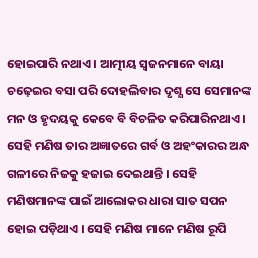ହୋଇପାରି ନଥାଏ । ଆତ୍ମୀୟ ସ୍ୱଜନମାନେ ବାୟା ଚଢ଼େଇର ବସା ପରି ଦୋହଲିବାର ଦୃଶ୍ଯ ସେ ସେମାନଙ୍କ ମନ ଓ ହୃଦୟକୁ କେବେ ବି ବିଚଳିତ କରିପାରିନଥାଏ । ସେହି ମଣିଷ ତାର ଅଜ୍ଞାତରେ ଗର୍ବ ଓ ଅହଂକାରର ଅନ୍ଧ ଗଳୀରେ ନିଜକୁ ହଜାଇ ଦେଇଥାନ୍ତି । ସେହି ମଣିଷମାନଙ୍କ ପାଇଁ ଆଲୋକର ଧାରା ସାତ ସପନ ହୋଇ ପଡ଼ିଥାଏ । ସେହି ମଣିଷ ମାନେ ମଣିଷ ରୂପି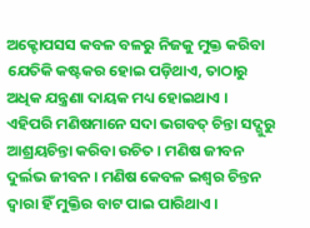ଅକ୍ଟୋପସସ କବଳ ବଳରୁ ନିଜକୁ ମୁକ୍ତ କରିବା ଯେତିକି କଷ୍ଟକର ହୋଇ ପଡ଼ିଥାଏ, ତାଠାରୁ ଅଧିକ ଯନ୍ତ୍ରଣା ଦାୟକ ମଧ୍ୟ ହୋଇଥାଏ ।
ଏହିପରି ମଣିଷମାନେ ସଦା ଭଗବତ୍ ଚିନ୍ତା ସଦ୍ଗୁରୁ ଆଶ୍ରୟଚିନ୍ତା କରିବା ଉଚିତ । ମଣିଷ ଜୀବନ ଦୁର୍ଲଭ ଜୀବନ । ମଣିଷ କେବଳ ଇଶ୍ଵର ଚିନ୍ତନ ଦ୍ବାରା ହିଁ ମୁକ୍ତିର ବାଟ ପାଇ ପାରିଥାଏ ।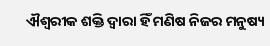ଐଶ୍ୱରୀକ ଶକ୍ତି ଦ୍ବାରା ହିଁ ମଣିଷ ନିଜର ମନୁଷ୍ୟ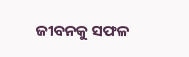ଜୀବନକୁ ସଫଳ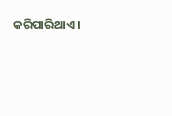କରିପାରିଥାଏ ।